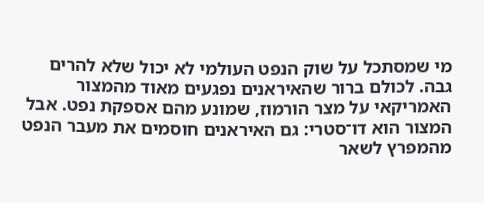מי שמסתכל על שוק הנפט העולמי לא יכול שלא להרים גבה. לכולם ברור שהאיראנים נפגעים מאוד מהמצור האמריקאי על מצר הורמוז, שמונע מהם אספקת נפט. אבל המצור הוא דו־סטרי: גם האיראנים חוסמים את מעבר הנפט מהמפרץ לשאר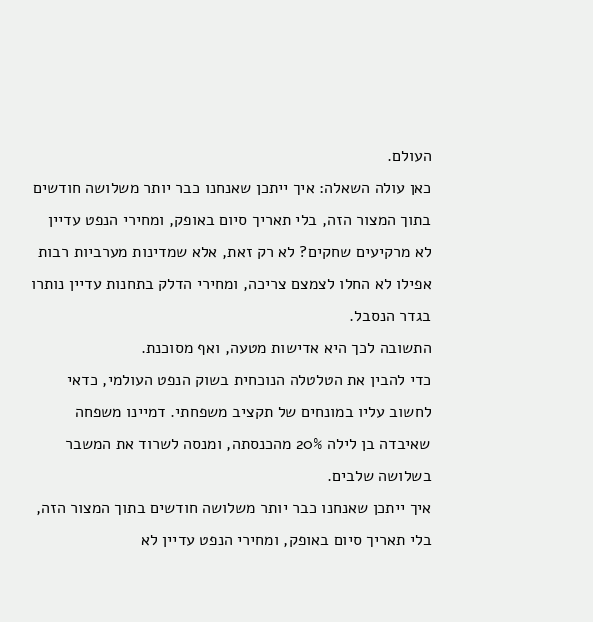העולם.
כאן עולה השאלה: איך ייתכן שאנחנו כבר יותר משלושה חודשים בתוך המצור הזה, בלי תאריך סיום באופק, ומחירי הנפט עדיין לא מרקיעים שחקים? לא רק זאת, אלא שמדינות מערביות רבות אפילו לא החלו לצמצם צריכה, ומחירי הדלק בתחנות עדיין נותרו בגדר הנסבל.
התשובה לכך היא אדישות מטעה, ואף מסוכנת.
כדי להבין את הטלטלה הנוכחית בשוק הנפט העולמי, כדאי לחשוב עליו במונחים של תקציב משפחתי. דמיינו משפחה שאיבדה בן לילה 20% מהכנסתה, ומנסה לשרוד את המשבר בשלושה שלבים.
איך ייתכן שאנחנו כבר יותר משלושה חודשים בתוך המצור הזה, בלי תאריך סיום באופק, ומחירי הנפט עדיין לא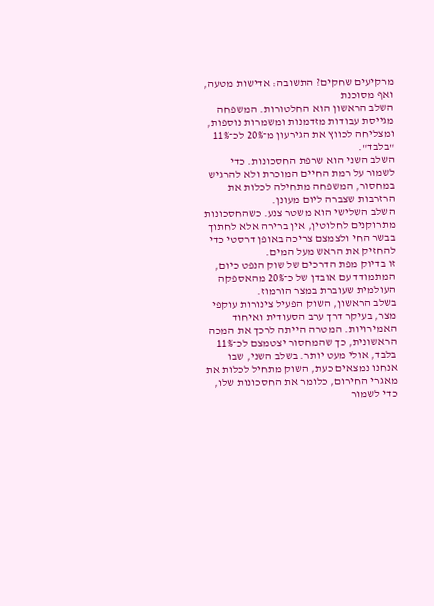מרקיעים שחקים? התשובה: אדישות מטעה, ואף מסוכנת
השלב הראשון הוא החלטורות. המשפחה מגייסת עבודות מזדמנות ומשמרות נוספות, ומצליחה לכווץ את הגירעון מ־20% לכ־11% "בלבד".
השלב השני הוא שרפת החסכונות. כדי לשמור על רמת החיים המוכרת ולא להרגיש במחסור, המשפחה מתחילה לכלות את הרזרבות שצברה ליום מעונן.
השלב השלישי הוא משטר צנע. כשהחסכונות מתרוקנים לחלוטין, אין ברירה אלא לחתוך בבשר החי ולצמצם צריכה באופן דרסטי כדי להחזיק את הראש מעל המים.
זו בדיוק מפת הדרכים של שוק הנפט כיום, המתמודד עם אובדן של כ־20% מהאספקה העולמית שעוברת במצר הורמוז.
בשלב הראשון, השוק הפעיל צינורות עוקפי מצר, בעיקר דרך ערב הסעודית ואיחוד האמירויות. המטרה הייתה לרכך את המכה הראשונית, כך שהמחסור יצטמצם לכ־11% בלבד, אולי מעט יותר. בשלב השני, שבו אנחנו נמצאים כעת, השוק מתחיל לכלות את מאגרי החירום, כלומר את החסכונות שלו, כדי לשמור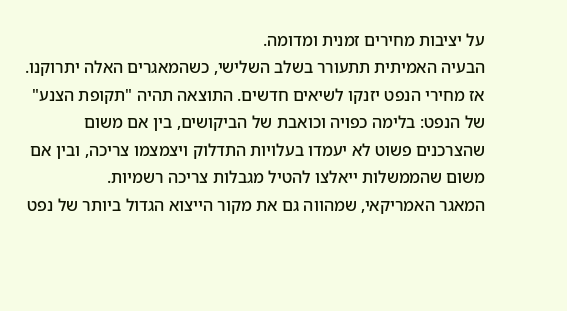על יציבות מחירים זמנית ומדומה.
הבעיה האמיתית תתעורר בשלב השלישי, כשהמאגרים האלה יתרוקנו. אז מחירי הנפט יזנקו לשיאים חדשים. התוצאה תהיה "תקופת הצנע" של הנפט: בלימה כפויה וכואבת של הביקושים, בין אם משום שהצרכנים פשוט לא יעמדו בעלויות התדלוק ויצמצמו צריכה, ובין אם משום שהממשלות ייאלצו להטיל מגבלות צריכה רשמיות.
המאגר האמריקאי, שמהווה גם את מקור הייצוא הגדול ביותר של נפט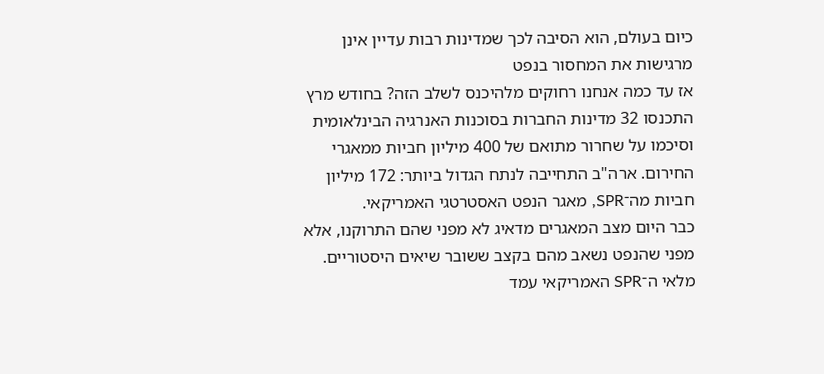כיום בעולם, הוא הסיבה לכך שמדינות רבות עדיין אינן מרגישות את המחסור בנפט
אז עד כמה אנחנו רחוקים מלהיכנס לשלב הזה? בחודש מרץ התכנסו 32 מדינות החברות בסוכנות האנרגיה הבינלאומית וסיכמו על שחרור מתואם של 400 מיליון חביות ממאגרי החירום. ארה"ב התחייבה לנתח הגדול ביותר: 172 מיליון חביות מה־SPR, מאגר הנפט האסטרטגי האמריקאי.
כבר היום מצב המאגרים מדאיג לא מפני שהם התרוקנו, אלא מפני שהנפט נשאב מהם בקצב ששובר שיאים היסטוריים. מלאי ה־SPR האמריקאי עמד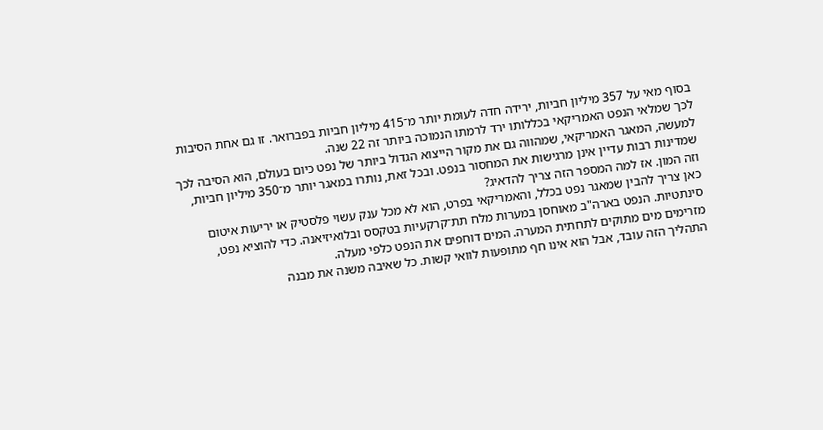בסוף מאי על 357 מיליון חביות, ירידה חדה לעומת יותר מ־415 מיליון חביות בפברואר. זו גם אחת הסיבות לכך שמלאי הנפט האמריקאי בכללותו ירד לרמתו הנמוכה ביותר זה 22 שנה.
למעשה, המאגר האמריקאי, שמהווה גם את מקור הייצוא הגדול ביותר של נפט כיום בעולם, הוא הסיבה לכך שמדינות רבות עדיין אינן מרגישות את המחסור בנפט. ובכל זאת, נותרו במאגר יותר מ־350 מיליון חביות, וזה המון. אז למה המספר הזה צריך להדאיג?
כאן צריך להבין שמאגר נפט בכלל, והאמריקאי בפרט, הוא לא מכל ענק עשוי פלסטיק או יריעות איטום סינתטיות. הנפט בארה"ב מאוחסן במערות מלח תת־קרקעיות בטקסס ובלואיזיאנה. כדי להוציא נפט, מזרימים מים מתוקים לתחתית המערה. המים דוחפים את הנפט כלפי מעלה.
התהליך הזה עובד, אבל הוא אינו חף מתופעות לוואי קשות. כל שאיבה משנה את מבנה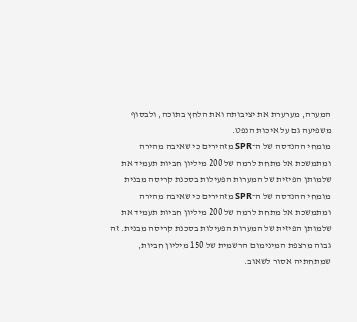המערה, מערערת את יציבותה ואת הלחץ בתוכה, ולבסוף משפיעה גם על איכות הנפט.
מומחי ההנדסה של ה־SPR מזהירים כי שאיבה מהירה ומתמשכת אל מתחת לרמה של 200 מיליון חביות תעמיד את שלמותן הפיזית של המערות הפעילות בסכנת קריסה מבנית
מומחי ההנדסה של ה־SPR מזהירים כי שאיבה מהירה ומתמשכת אל מתחת לרמה של 200 מיליון חביות תעמיד את שלמותן הפיזית של המערות הפעילות בסכנת קריסה מבנית. זה גבוה מרצפת המינימום הרשמית של 150 מיליון חביות, שמתחתיה אסור לשאוב.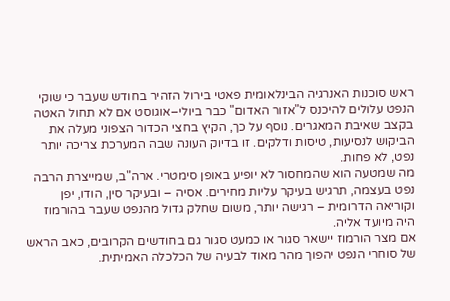ראש סוכנות האנרגיה הבינלאומית פאטי בירול הזהיר בחודש שעבר כי שוקי הנפט עלולים להיכנס ל"אזור האדום" כבר ביולי–אוגוסט אם לא תחול האטה בקצב שאיבת המאגרים. נוסף על כך, הקיץ בחצי הכדור הצפוני מעלה את הביקוש לנסיעות, טיסות ודלקים. זו בדיוק העונה שבה המערכת צריכה יותר נפט, לא פחות.
מה שמטעה הוא שהמחסור לא יופיע באופן סימטרי. ארה"ב, שמייצרת הרבה נפט בעצמה, תרגיש בעיקר עליות מחירים. אסיה – ובעיקר סין, הודו, יפן וקוריאה הדרומית – רגישה יותר, משום שחלק גדול מהנפט שעבר בהורמוז היה מיועד אליה.
אם מצר הורמוז יישאר סגור או כמעט סגור גם בחודשים הקרובים, כאב הראש של סוחרי הנפט יהפוך מהר מאוד לבעיה של הכלכלה האמיתית.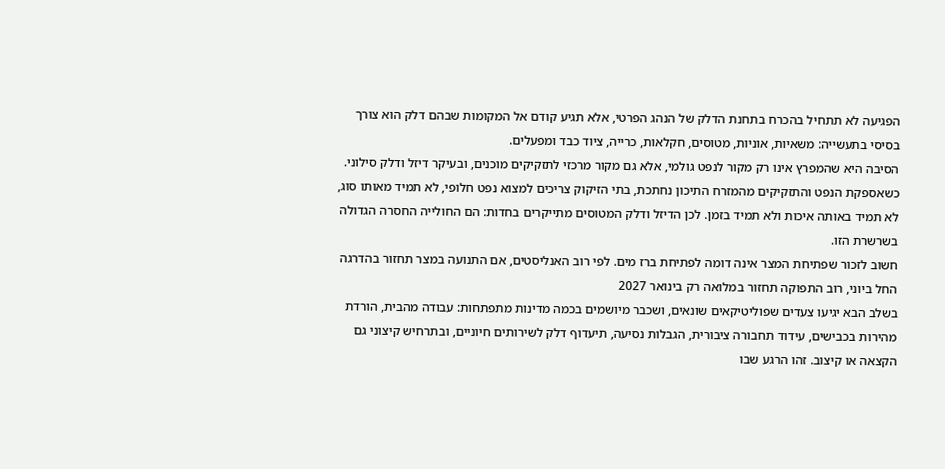הפגיעה לא תתחיל בהכרח בתחנת הדלק של הנהג הפרטי, אלא תגיע קודם אל המקומות שבהם דלק הוא צורך בסיסי בתעשייה: משאיות, אוניות, מטוסים, חקלאות, כרייה, ציוד כבד ומפעלים.
הסיבה היא שהמפרץ אינו רק מקור לנפט גולמי, אלא גם מקור מרכזי לתזקיקים מוכנים, ובעיקר דיזל ודלק סילוני. כשאספקת הנפט והתזקיקים מהמזרח התיכון נחתכת, בתי הזיקוק צריכים למצוא נפט חלופי, לא תמיד מאותו סוג, לא תמיד באותה איכות ולא תמיד בזמן. לכן הדיזל ודלק המטוסים מתייקרים בחדות: הם החולייה החסרה הגדולה בשרשרת הזו.
חשוב לזכור שפתיחת המצר אינה דומה לפתיחת ברז מים. לפי רוב האנליסטים, אם התנועה במצר תחזור בהדרגה החל ביוני, רוב התפוקה תחזור במלואה רק בינואר 2027
בשלב הבא יגיעו צעדים שפוליטיקאים שונאים, ושכבר מיושמים בכמה מדינות מתפתחות: עבודה מהבית, הורדת מהירות בכבישים, עידוד תחבורה ציבורית, הגבלות נסיעה, תיעדוף דלק לשירותים חיוניים, ובתרחיש קיצוני גם הקצאה או קיצוב. זהו הרגע שבו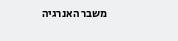משבר האנרגיה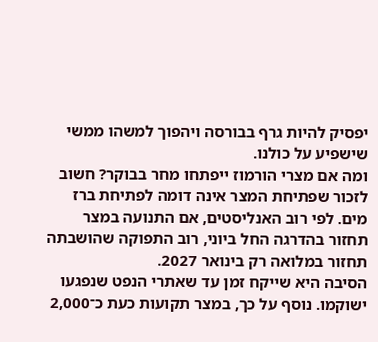יפסיק להיות גרף בבורסה ויהפוך למשהו ממשי שישפיע על כולנו.
ומה אם מצרי הורמוז ייפתחו מחר בבוקר? חשוב לזכור שפתיחת המצר אינה דומה לפתיחת ברז מים. לפי רוב האנליסטים, אם התנועה במצר תחזור בהדרגה החל ביוני, רוב התפוקה שהושבתה תחזור במלואה רק בינואר 2027.
הסיבה היא שייקח זמן עד שאתרי הנפט שנפגעו ישוקמו. נוסף על כך, במצר תקועות כעת כ־2,000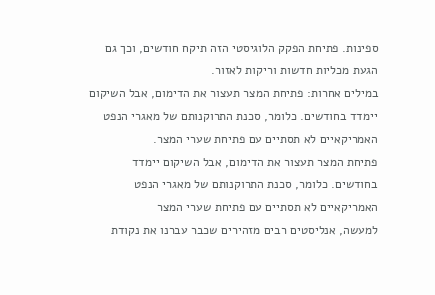ספינות. פתיחת הפקק הלוגיסטי הזה תיקח חודשים, וכך גם הגעת מכליות חדשות וריקות לאזור.
במילים אחרות: פתיחת המצר תעצור את הדימום, אבל השיקום יימדד בחודשים. כלומר, סכנת התרוקנותם של מאגרי הנפט האמריקאיים לא תסתיים עם פתיחת שערי המצר.
פתיחת המצר תעצור את הדימום, אבל השיקום יימדד בחודשים. כלומר, סכנת התרוקנותם של מאגרי הנפט האמריקאיים לא תסתיים עם פתיחת שערי המצר
למעשה, אנליסטים רבים מזהירים שכבר עברנו את נקודת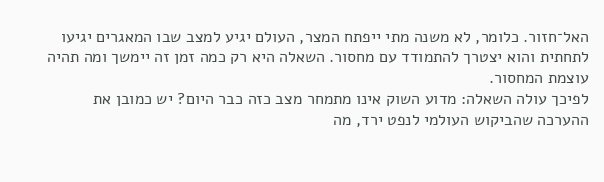האל־חזור. כלומר, לא משנה מתי ייפתח המצר, העולם יגיע למצב שבו המאגרים יגיעו לתחתית והוא יצטרך להתמודד עם מחסור. השאלה היא רק כמה זמן זה יימשך ומה תהיה עוצמת המחסור.
לפיכך עולה השאלה: מדוע השוק אינו מתמחר מצב כזה כבר היום? יש כמובן את ההערכה שהביקוש העולמי לנפט ירד, מה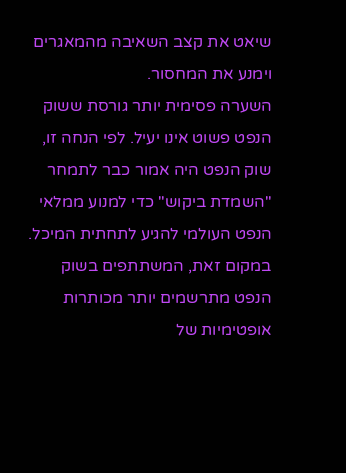שיאט את קצב השאיבה מהמאגרים וימנע את המחסור.
השערה פסימית יותר גורסת ששוק הנפט פשוט אינו יעיל. לפי הנחה זו, שוק הנפט היה אמור כבר לתמחר "השמדת ביקוש" כדי למנוע ממלאי הנפט העולמי להגיע לתחתית המיכל. במקום זאת, המשתתפים בשוק הנפט מתרשמים יותר מכותרות אופטימיות של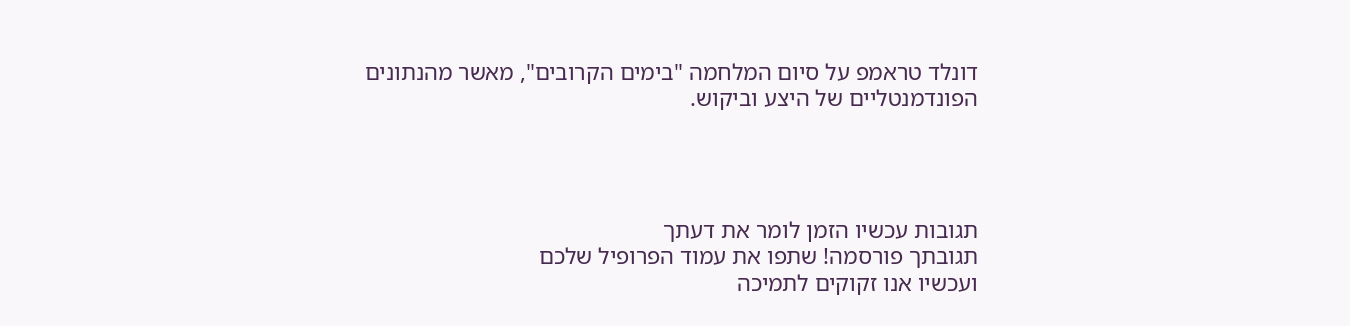דונלד טראמפ על סיום המלחמה "בימים הקרובים", מאשר מהנתונים הפונדמנטליים של היצע וביקוש.




תגובות עכשיו הזמן לומר את דעתך
תגובתך פורסמה! שתפו את עמוד הפרופיל שלכם
ועכשיו אנו זקוקים לתמיכה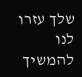שלך עזרו לנו להמשיך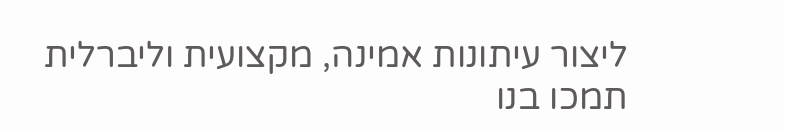ליצור עיתונות אמינה, מקצועית וליברלית
תמכו בנו